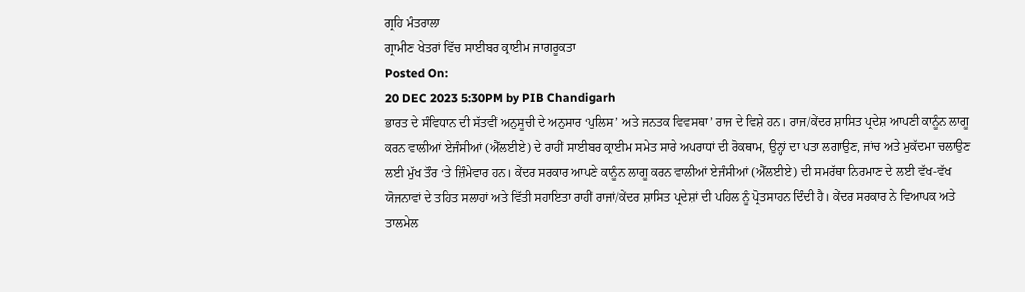ਗ੍ਰਹਿ ਮੰਤਰਾਲਾ
ਗ੍ਰਾਮੀਣ ਖੇਤਰਾਂ ਵਿੱਚ ਸਾਈਬਰ ਕ੍ਰਾਈਮ ਜਾਗਰੂਕਤਾ
Posted On:
20 DEC 2023 5:30PM by PIB Chandigarh
ਭਾਰਤ ਦੇ ਸੰਵਿਧਾਨ ਦੀ ਸੱਤਵੀਂ ਅਨੁਸੂਚੀ ਦੇ ਅਨੁਸਾਰ ‘ਪੁਲਿਸ’ ਅਤੇ ਜਨਤਕ ਵਿਵਸਥਾ’ ਰਾਜ ਦੇ ਵਿਸ਼ੇ ਹਨ। ਰਾਜ/ਕੇਂਦਰ ਸ਼ਾਸਿਤ ਪ੍ਰਦੇਸ਼ ਆਪਣੀ ਕਾਨੂੰਨ ਲਾਗੂ ਕਰਨ ਵਾਲੀਆਂ ਏਜੰਸੀਆਂ (ਐੱਲਈਏ) ਦੇ ਰਾਹੀਂ ਸਾਈਬਰ ਕ੍ਰਾਈਮ ਸਮੇਤ ਸਾਰੇ ਅਪਰਾਧਾਂ ਦੀ ਰੋਕਥਾਮ, ਉਨ੍ਹਾਂ ਦਾ ਪਤਾ ਲਗਾਉਣ, ਜਾਂਚ ਅਤੇ ਮੁਕੱਦਮਾ ਚਲਾਉਣ ਲਈ ਮੁੱਖ ਤੌਰ ‘ਤੇ ਜ਼ਿੰਮੇਵਾਰ ਹਨ। ਕੇਂਦਰ ਸਰਕਾਰ ਆਪਣੇ ਕਾਨੂੰਨ ਲਾਗੂ ਕਰਨ ਵਾਲੀਆਂ ਏਜੰਸੀਆਂ (ਐੱਲਈਏ) ਦੀ ਸਮਰੱਥਾ ਨਿਰਮਾਣ ਦੇ ਲਈ ਵੱਖ-ਵੱਖ ਯੋਜਨਾਵਾਂ ਦੇ ਤਹਿਤ ਸਲਾਹਾਂ ਅਤੇ ਵਿੱਤੀ ਸਹਾਇਤਾ ਰਾਹੀਂ ਰਾਜਾਂ/ਕੇਂਦਰ ਸ਼ਾਸਿਤ ਪ੍ਰਦੇਸ਼ਾਂ ਦੀ ਪਹਿਲ ਨੂੰ ਪ੍ਰੋਤਸਾਹਨ ਦਿੰਦੀ ਹੈ। ਕੇਂਦਰ ਸਰਕਾਰ ਨੇ ਵਿਆਪਕ ਅਤੇ ਤਾਲਮੇਲ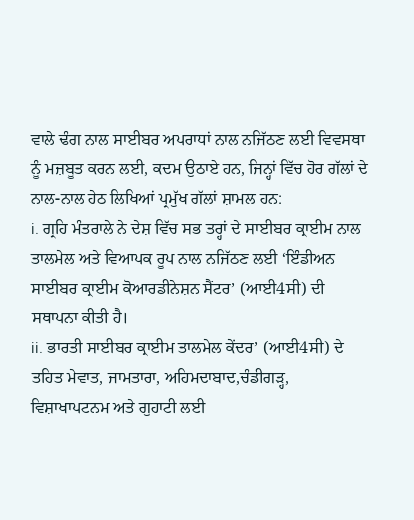ਵਾਲੇ ਢੰਗ ਨਾਲ ਸਾਈਬਰ ਅਪਰਾਧਾਂ ਨਾਲ ਨਜਿੱਠਣ ਲਈ ਵਿਵਸਥਾ ਨੂੰ ਮਜ਼ਬੂਤ ਕਰਨ ਲਈ, ਕਦਮ ਉਠਾਏ ਹਨ, ਜਿਨ੍ਹਾਂ ਵਿੱਚ ਹੋਰ ਗੱਲਾਂ ਦੇ ਨਾਲ-ਨਾਲ ਹੇਠ ਲਿਖਿਆਂ ਪ੍ਰਮੁੱਖ ਗੱਲਾਂ ਸ਼ਾਮਲ ਹਨ:
i. ਗ੍ਰਹਿ ਮੰਤਰਾਲੇ ਨੇ ਦੇਸ਼ ਵਿੱਚ ਸਭ ਤਰ੍ਹਾਂ ਦੇ ਸਾਈਬਰ ਕ੍ਰਾਈਮ ਨਾਲ ਤਾਲਮੇਲ ਅਤੇ ਵਿਆਪਕ ਰੂਪ ਨਾਲ ਨਜਿੱਠਣ ਲਈ ‘ਇੰਡੀਅਨ ਸਾਈਬਰ ਕ੍ਰਾਈਮ ਕੋਆਰਡੀਨੇਸ਼ਨ ਸੈਂਟਰ’ (ਆਈ4ਸੀ) ਦੀ ਸਥਾਪਨਾ ਕੀਤੀ ਹੈ।
ii. ਭਾਰਤੀ ਸਾਈਬਰ ਕ੍ਰਾਈਮ ਤਾਲਮੇਲ ਕੇਂਦਰ’ (ਆਈ4ਸੀ) ਦੇ ਤਹਿਤ ਮੇਵਾਤ, ਜਾਮਤਾਰਾ, ਅਹਿਮਦਾਬਾਦ,ਚੰਡੀਗੜ੍ਹ, ਵਿਸ਼ਾਖਾਪਟਨਮ ਅਤੇ ਗੁਹਾਟੀ ਲਈ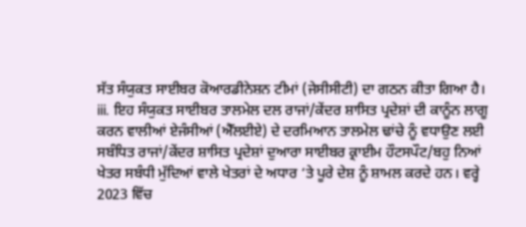ਸੱਤ ਸੰਯੁਕਤ ਸਾਈਬਰ ਕੋਆਰਡੀਨੇਸ਼ਨ ਟੀਮਾਂ (ਜੇਸੀਸੀਟੀ) ਦਾ ਗਠਨ ਕੀਤਾ ਗਿਆ ਹੈ।
iii. ਇਹ ਸੰਯੁਕਤ ਸਾਈਬਰ ਤਾਲਮੇਲ ਦਲ ਰਾਜਾਂ/ਕੇਂਦਰ ਸ਼ਾਸਿਤ ਪ੍ਰਦੇਸ਼ਾਂ ਦੀ ਕਾਨੂੰਨ ਲਾਗੂ ਕਰਨ ਵਾਲੀਆਂ ਏਜੰਸੀਆਂ (ਐੱਲਈਏ) ਦੇ ਦਰਮਿਆਨ ਤਾਲਮੇਲ ਢਾਂਚੇ ਨੂੰ ਵਧਾਉਣ ਲਈ ਸਬੰਧਿਤ ਰਾਜਾਂ/ਕੇਂਦਰ ਸ਼ਾਸਿਤ ਪ੍ਰਦੇਸ਼ਾਂ ਦੁਆਰਾ ਸਾਈਬਰ ਕ੍ਰਾਈਮ ਹੌਟਸਪੌਟ/ਬਹੁ ਨਿਆਂ ਖੇਤਰ ਸਬੰਧੀ ਮੁੱਦਿਆਂ ਵਾਲੇ ਖੇਤਰਾਂ ਦੇ ਅਧਾਰ ‘ਤੇ ਪੂਰੇ ਦੇਸ਼ ਨੂੰ ਸ਼ਾਮਲ ਕਰਦੇ ਹਨ। ਵਰ੍ਹੇ 2023 ਵਿੱਚ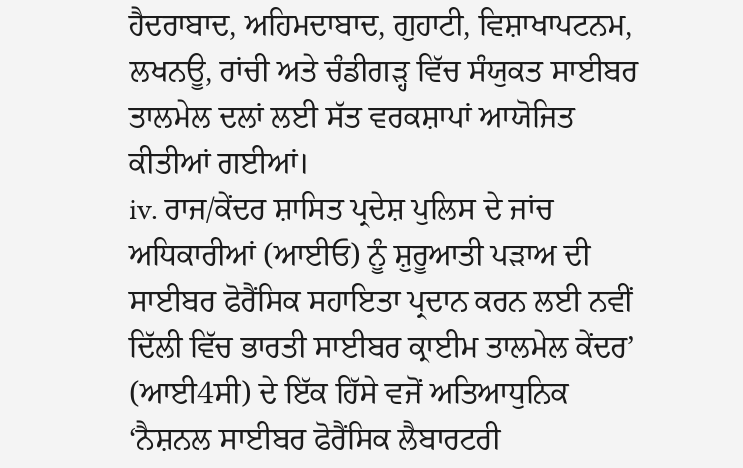ਹੈਦਰਾਬਾਦ, ਅਹਿਮਦਾਬਾਦ, ਗੁਹਾਟੀ, ਵਿਸ਼ਾਖਾਪਟਨਮ, ਲਖਨਊ, ਰਾਂਚੀ ਅਤੇ ਚੰਡੀਗੜ੍ਹ ਵਿੱਚ ਸੰਯੁਕਤ ਸਾਈਬਰ ਤਾਲਮੇਲ ਦਲਾਂ ਲਈ ਸੱਤ ਵਰਕਸ਼ਾਪਾਂ ਆਯੋਜਿਤ ਕੀਤੀਆਂ ਗਈਆਂ।
iv. ਰਾਜ/ਕੇਂਦਰ ਸ਼ਾਸਿਤ ਪ੍ਰਦੇਸ਼ ਪੁਲਿਸ ਦੇ ਜਾਂਚ ਅਧਿਕਾਰੀਆਂ (ਆਈਓ) ਨੂੰ ਸ਼ੁਰੂਆਤੀ ਪੜਾਅ ਦੀ ਸਾਈਬਰ ਫੋਰੈਂਸਿਕ ਸਹਾਇਤਾ ਪ੍ਰਦਾਨ ਕਰਨ ਲਈ ਨਵੀਂ ਦਿੱਲੀ ਵਿੱਚ ਭਾਰਤੀ ਸਾਈਬਰ ਕ੍ਰਾਈਮ ਤਾਲਮੇਲ ਕੇਂਦਰ’ (ਆਈ4ਸੀ) ਦੇ ਇੱਕ ਹਿੱਸੇ ਵਜੋਂ ਅਤਿਆਧੁਨਿਕ ‘ਨੈਸ਼ਨਲ ਸਾਈਬਰ ਫੋਰੈਂਸਿਕ ਲੈਬਾਰਟਰੀ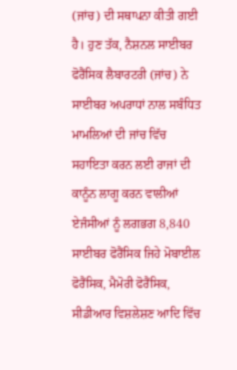(ਜਾਂਚ) ਦੀ ਸਥਾਪਨਾ ਕੀਤੀ ਗਈ ਹੈ। ਹੁਣ ਤੱਕ, ਨੈਸ਼ਨਲ ਸਾਈਬਰ ਫੋਰੈਂਸਿਕ ਲੈਬਾਰਟਰੀ (ਜਾਂਚ) ਨੇ ਸਾਈਬਰ ਅਪਰਾਧਾਂ ਨਾਲ ਸਬੰਧਿਤ ਮਾਮਲਿਆਂ ਦੀ ਜਾਂਚ ਵਿੱਚ ਸਹਾਇਤਾ ਕਰਨ ਲਈ ਰਾਜਾਂ ਦੀ ਕਾਨੂੰਨ ਲਾਗੂ ਕਰਨ ਵਾਲੀਆਂ ਏਜੰਸੀਆਂ ਨੂੰ ਲਗਭਗ 8,840 ਸਾਈਬਰ ਫੋਰੈਂਸਿਕ ਜਿਹੇ ਮੋਬਾਈਲ ਫੋਰੈਂਸਿਕ, ਮੈਮੋਰੀ ਫੋਰੈਂਸਿਕ, ਸੀਡੀਆਰ ਵਿਸ਼ਲੇਸ਼ਣ ਆਦਿ ਵਿੱਚ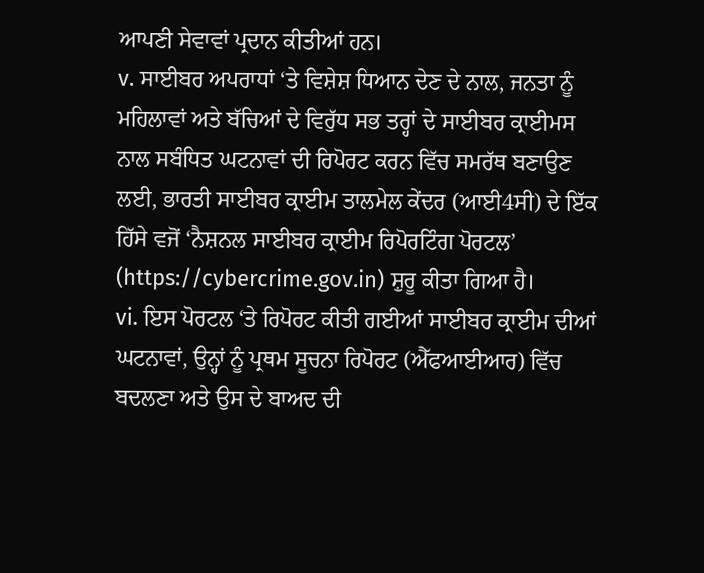ਆਪਣੀ ਸੇਵਾਵਾਂ ਪ੍ਰਦਾਨ ਕੀਤੀਆਂ ਹਨ।
v. ਸਾਈਬਰ ਅਪਰਾਧਾਂ ‘ਤੇ ਵਿਸ਼ੇਸ਼ ਧਿਆਨ ਦੇਣ ਦੇ ਨਾਲ, ਜਨਤਾ ਨੂੰ ਮਹਿਲਾਵਾਂ ਅਤੇ ਬੱਚਿਆਂ ਦੇ ਵਿਰੁੱਧ ਸਭ ਤਰ੍ਹਾਂ ਦੇ ਸਾਈਬਰ ਕ੍ਰਾਈਮਸ ਨਾਲ ਸਬੰਧਿਤ ਘਟਨਾਵਾਂ ਦੀ ਰਿਪੋਰਟ ਕਰਨ ਵਿੱਚ ਸਮਰੱਥ ਬਣਾਉਣ ਲਈ, ਭਾਰਤੀ ਸਾਈਬਰ ਕ੍ਰਾਈਮ ਤਾਲਮੇਲ ਕੇਂਦਰ (ਆਈ4ਸੀ) ਦੇ ਇੱਕ ਹਿੱਸੇ ਵਜੋਂ ‘ਨੈਸ਼ਨਲ ਸਾਈਬਰ ਕ੍ਰਾਈਮ ਰਿਪੋਰਟਿੰਗ ਪੋਰਟਲ’ (https://cybercrime.gov.in) ਸ਼ੁਰੂ ਕੀਤਾ ਗਿਆ ਹੈ।
vi. ਇਸ ਪੋਰਟਲ ‘ਤੇ ਰਿਪੋਰਟ ਕੀਤੀ ਗਈਆਂ ਸਾਈਬਰ ਕ੍ਰਾਈਮ ਦੀਆਂ ਘਟਨਾਵਾਂ, ਉਨ੍ਹਾਂ ਨੂੰ ਪ੍ਰਥਮ ਸੂਚਨਾ ਰਿਪੋਰਟ (ਐੱਫਆਈਆਰ) ਵਿੱਚ ਬਦਲਣਾ ਅਤੇ ਉਸ ਦੇ ਬਾਅਦ ਦੀ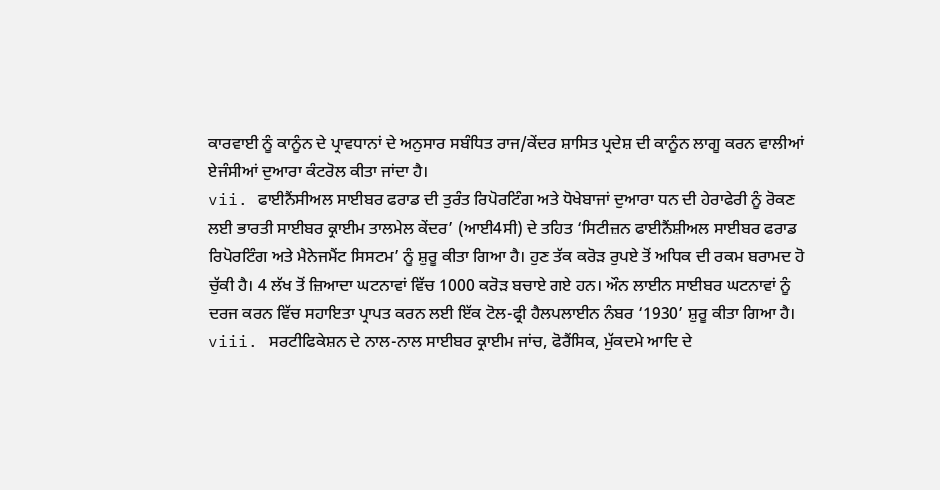ਕਾਰਵਾਈ ਨੂੰ ਕਾਨੂੰਨ ਦੇ ਪ੍ਰਾਵਧਾਨਾਂ ਦੇ ਅਨੁਸਾਰ ਸਬੰਧਿਤ ਰਾਜ/ਕੇਂਦਰ ਸ਼ਾਸਿਤ ਪ੍ਰਦੇਸ਼ ਦੀ ਕਾਨੂੰਨ ਲਾਗੂ ਕਰਨ ਵਾਲੀਆਂ ਏਜੰਸੀਆਂ ਦੁਆਰਾ ਕੰਟਰੋਲ ਕੀਤਾ ਜਾਂਦਾ ਹੈ।
vii. ਫਾਈਨੈਂਸੀਅਲ ਸਾਈਬਰ ਫਰਾਡ ਦੀ ਤੁਰੰਤ ਰਿਪੋਰਟਿੰਗ ਅਤੇ ਧੋਖੇਬਾਜਾਂ ਦੁਆਰਾ ਧਨ ਦੀ ਹੇਰਾਫੇਰੀ ਨੂੰ ਰੋਕਣ ਲਈ ਭਾਰਤੀ ਸਾਈਬਰ ਕ੍ਰਾਈਮ ਤਾਲਮੇਲ ਕੇਂਦਰ’ (ਆਈ4ਸੀ) ਦੇ ਤਹਿਤ ‘ਸਿਟੀਜ਼ਨ ਫਾਈਨੈਂਸ਼ੀਅਲ ਸਾਈਬਰ ਫਰਾਡ ਰਿਪੋਰਟਿੰਗ ਅਤੇ ਮੈਨੇਜਮੈਂਟ ਸਿਸਟਮ’ ਨੂੰ ਸ਼ੁਰੂ ਕੀਤਾ ਗਿਆ ਹੈ। ਹੁਣ ਤੱਕ ਕਰੋੜ ਰੁਪਏ ਤੋਂ ਅਧਿਕ ਦੀ ਰਕਮ ਬਰਾਮਦ ਹੋ ਚੁੱਕੀ ਹੈ। 4 ਲੱਖ ਤੋਂ ਜ਼ਿਆਦਾ ਘਟਨਾਵਾਂ ਵਿੱਚ 1000 ਕਰੋੜ ਬਚਾਏ ਗਏ ਹਨ। ਔਨ ਲਾਈਨ ਸਾਈਬਰ ਘਟਨਾਵਾਂ ਨੂੰ ਦਰਜ ਕਰਨ ਵਿੱਚ ਸਹਾਇਤਾ ਪ੍ਰਾਪਤ ਕਰਨ ਲਈ ਇੱਕ ਟੋਲ-ਫ੍ਰੀ ਹੈਲਪਲਾਈਨ ਨੰਬਰ ‘1930’ ਸ਼ੁਰੂ ਕੀਤਾ ਗਿਆ ਹੈ।
viii. ਸਰਟੀਫਿਕੇਸ਼ਨ ਦੇ ਨਾਲ-ਨਾਲ ਸਾਈਬਰ ਕ੍ਰਾਈਮ ਜਾਂਚ, ਫੋਰੈਂਸਿਕ, ਮੁੱਕਦਮੇ ਆਦਿ ਦੇ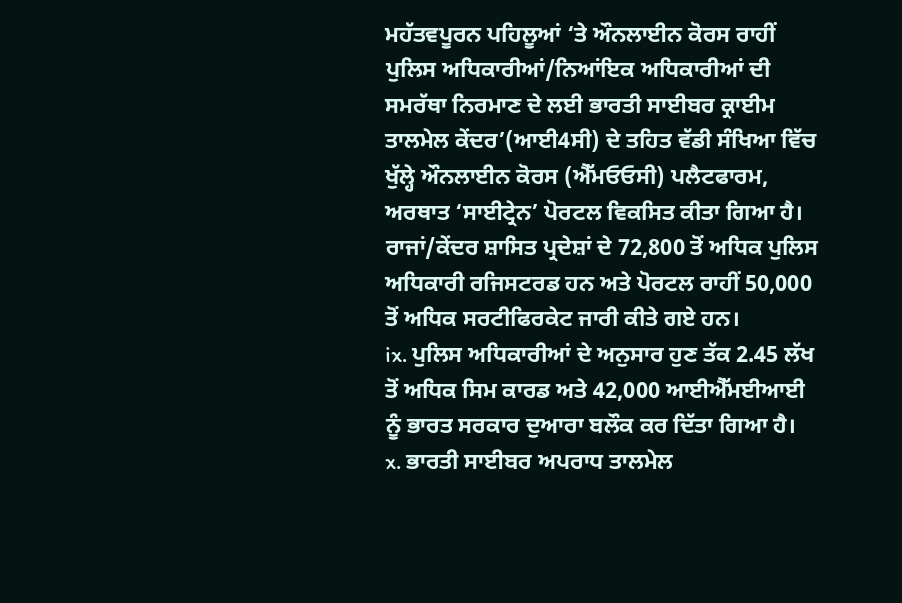ਮਹੱਤਵਪੂਰਨ ਪਹਿਲੂਆਂ ‘ਤੇ ਔਨਲਾਈਨ ਕੋਰਸ ਰਾਹੀਂ ਪੁਲਿਸ ਅਧਿਕਾਰੀਆਂ/ਨਿਆਂਇਕ ਅਧਿਕਾਰੀਆਂ ਦੀ ਸਮਰੱਥਾ ਨਿਰਮਾਣ ਦੇ ਲਈ ਭਾਰਤੀ ਸਾਈਬਰ ਕ੍ਰਾਈਮ ਤਾਲਮੇਲ ਕੇਂਦਰ’(ਆਈ4ਸੀ) ਦੇ ਤਹਿਤ ਵੱਡੀ ਸੰਖਿਆ ਵਿੱਚ ਖੁੱਲ੍ਹੇ ਔਨਲਾਈਨ ਕੋਰਸ (ਐੱਮਓਓਸੀ) ਪਲੈਟਫਾਰਮ, ਅਰਥਾਤ ‘ਸਾਈਟ੍ਰੇਨ’ ਪੋਰਟਲ ਵਿਕਸਿਤ ਕੀਤਾ ਗਿਆ ਹੈ। ਰਾਜਾਂ/ਕੇਂਦਰ ਸ਼ਾਸਿਤ ਪ੍ਰਦੇਸ਼ਾਂ ਦੇ 72,800 ਤੋਂ ਅਧਿਕ ਪੁਲਿਸ ਅਧਿਕਾਰੀ ਰਜਿਸਟਰਡ ਹਨ ਅਤੇ ਪੋਰਟਲ ਰਾਹੀਂ 50,000 ਤੋਂ ਅਧਿਕ ਸਰਟੀਫਿਰਕੇਟ ਜਾਰੀ ਕੀਤੇ ਗਏ ਹਨ।
ix. ਪੁਲਿਸ ਅਧਿਕਾਰੀਆਂ ਦੇ ਅਨੁਸਾਰ ਹੁਣ ਤੱਕ 2.45 ਲੱਖ ਤੋਂ ਅਧਿਕ ਸਿਮ ਕਾਰਡ ਅਤੇ 42,000 ਆਈਐੱਮਈਆਈ ਨੂੰ ਭਾਰਤ ਸਰਕਾਰ ਦੁਆਰਾ ਬਲੌਕ ਕਰ ਦਿੱਤਾ ਗਿਆ ਹੈ।
x. ਭਾਰਤੀ ਸਾਈਬਰ ਅਪਰਾਧ ਤਾਲਮੇਲ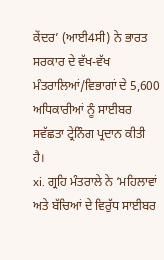ਕੇਂਦਰ’ (ਆਈ4ਸੀ) ਨੇ ਭਾਰਤ ਸਰਕਾਰ ਦੇ ਵੱਖ-ਵੱਖ ਮੰਤਰਾਲਿਆਂ/ਵਿਭਾਗਾਂ ਦੇ 5,600 ਅਧਿਕਾਰੀਆਂ ਨੂੰ ਸਾਈਬਰ ਸਵੱਛਤਾ ਟ੍ਰੇਨਿੰਗ ਪ੍ਰਦਾਨ ਕੀਤੀ ਹੈ।
xi. ਗ੍ਰਹਿ ਮੰਤਰਾਲੇ ਨੇ ‘ਮਹਿਲਾਵਾਂ ਅਤੇ ਬੱਚਿਆਂ ਦੇ ਵਿਰੁੱਧ ਸਾਈਬਰ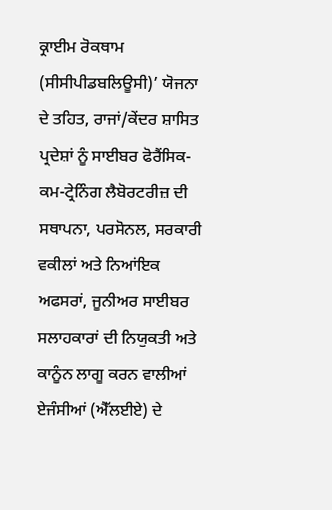ਕ੍ਰਾਈਮ ਰੋਕਥਾਮ (ਸੀਸੀਪੀਡਬਲਿਊਸੀ)’ ਯੋਜਨਾ ਦੇ ਤਹਿਤ, ਰਾਜਾਂ/ਕੇਂਦਰ ਸ਼ਾਸਿਤ ਪ੍ਰਦੇਸ਼ਾਂ ਨੂੰ ਸਾਈਬਰ ਫੋਰੈਂਸਿਕ-ਕਮ-ਟ੍ਰੇਨਿੰਗ ਲੈਬੋਰਟਰੀਜ਼ ਦੀ ਸਥਾਪਨਾ, ਪਰਸੋਨਲ, ਸਰਕਾਰੀ ਵਕੀਲਾਂ ਅਤੇ ਨਿਆਂਇਕ ਅਫਸਰਾਂ, ਜੂਨੀਅਰ ਸਾਈਬਰ ਸਲਾਹਕਾਰਾਂ ਦੀ ਨਿਯੁਕਤੀ ਅਤੇ ਕਾਨੂੰਨ ਲਾਗੂ ਕਰਨ ਵਾਲੀਆਂ ਏਜੰਸੀਆਂ (ਐੱਲਈਏ) ਦੇ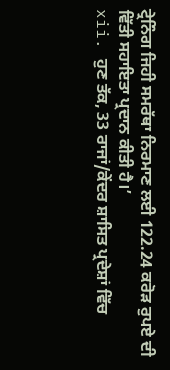ਟ੍ਰੇਨਿੰਗ ਜਿਹੀ ਸਮਰੱਥਾ ਨਿਰਮਾਣ ਲਈ 122.24 ਕਰੋੜ ਰੁਪਏ ਦੀ ਵਿੱਤੀ ਸਹਾਇਤਾ ਪ੍ਰਦਾਨ ਕੀਤੀ ਹੈ।’
xii. ਹੁਣ ਤੱਕ, 33 ਰਾਜਾਂ/ਕੇਂਦਰ ਸ਼ਾਸਿਤ ਪ੍ਰਦੇਸ਼ਾਂ ਵਿੱਚ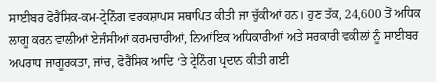ਸਾਈਬਰ ਫੋਰੈਂਸਿਕ-ਕਮ-ਟ੍ਰੇਨਿੰਗ ਵਰਕਸ਼ਾਪਸ ਸਥਾਪਿਤ ਕੀਤੀ ਜਾ ਚੁੱਕੀਆਂ ਹਨ। ਹੁਣ ਤੱਕ, 24,600 ਤੋਂ ਅਧਿਕ ਲਾਗੂ ਕਰਨ ਵਾਲੀਆਂ ਏਜੰਸੀਆਂ ਕਰਮਚਾਰੀਆਂ, ਨਿਆਂਇਕ ਅਧਿਕਾਰੀਆਂ ਅਤੇ ਸਰਕਾਰੀ ਵਕੀਲਾਂ ਨੂੰ ਸਾਈਬਰ ਅਪਰਾਧ ਜਾਗੂਰਕਤਾ, ਜਾਂਚ, ਫੋਰੈਂਸਿਕ ਆਦਿ ‘ਤੇ ਟ੍ਰੇਨਿੰਗ ਪ੍ਰਦਾਨ ਕੀਤੀ ਗਈ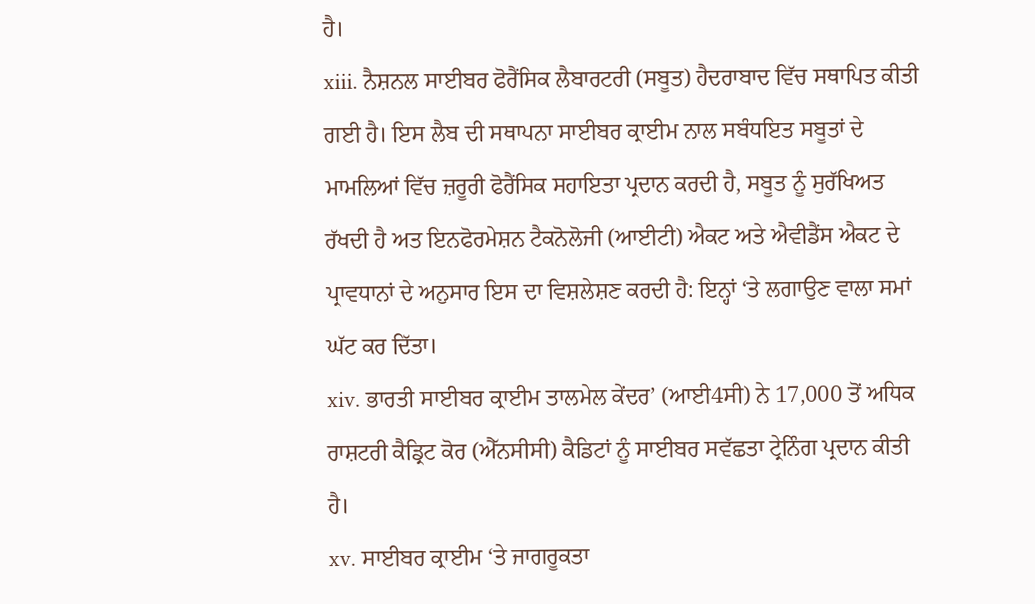ਹੈ।
xiii. ਨੈਸ਼ਨਲ ਸਾਈਬਰ ਫੋਰੈਂਸਿਕ ਲੈਬਾਰਟਰੀ (ਸਬੂਤ) ਹੈਦਰਾਬਾਦ ਵਿੱਚ ਸਥਾਪਿਤ ਕੀਤੀ ਗਈ ਹੈ। ਇਸ ਲੈਬ ਦੀ ਸਥਾਪਨਾ ਸਾਈਬਰ ਕ੍ਰਾਈਮ ਨਾਲ ਸਬੰਧਇਤ ਸਬੂਤਾਂ ਦੇ ਮਾਮਲਿਆਂ ਵਿੱਚ ਜ਼ਰੂਰੀ ਫੋਰੈਂਸਿਕ ਸਹਾਇਤਾ ਪ੍ਰਦਾਨ ਕਰਦੀ ਹੈ, ਸਬੂਤ ਨੂੰ ਸੁਰੱਖਿਅਤ ਰੱਖਦੀ ਹੈ ਅਤ ਇਨਫੋਰਮੇਸ਼ਨ ਟੈਕਨੋਲੋਜੀ (ਆਈਟੀ) ਐਕਟ ਅਤੇ ਐਵੀਡੈਂਸ ਐਕਟ ਦੇ ਪ੍ਰਾਵਧਾਨਾਂ ਦੇ ਅਨੁਸਾਰ ਇਸ ਦਾ ਵਿਸ਼ਲੇਸ਼ਣ ਕਰਦੀ ਹੈ: ਇਨ੍ਹਾਂ ‘ਤੇ ਲਗਾਉਣ ਵਾਲਾ ਸਮਾਂ ਘੱਟ ਕਰ ਦਿੱਤਾ।
xiv. ਭਾਰਤੀ ਸਾਈਬਰ ਕ੍ਰਾਈਮ ਤਾਲਮੇਲ ਕੇਂਦਰ’ (ਆਈ4ਸੀ) ਨੇ 17,000 ਤੋਂ ਅਧਿਕ ਰਾਸ਼ਟਰੀ ਕੈਡ੍ਰਿਟ ਕੋਰ (ਐੱਨਸੀਸੀ) ਕੈਡਿਟਾਂ ਨੂੰ ਸਾਈਬਰ ਸਵੱਛਤਾ ਟ੍ਰੇਨਿੰਗ ਪ੍ਰਦਾਨ ਕੀਤੀ ਹੈ।
xv. ਸਾਈਬਰ ਕ੍ਰਾਈਮ ‘ਤੇ ਜਾਗਰੂਕਤਾ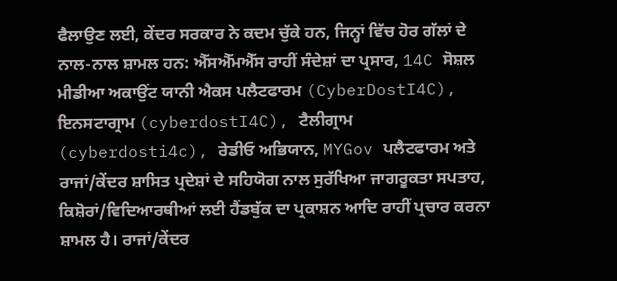ਫੈਲਾਉਣ ਲਈ, ਕੇਂਦਰ ਸਰਕਾਰ ਨੇ ਕਦਮ ਚੁੱਕੇ ਹਨ, ਜਿਨ੍ਹਾਂ ਵਿੱਚ ਹੋਰ ਗੱਲਾਂ ਦੇ ਨਾਲ-ਨਾਲ ਸ਼ਾਮਲ ਹਨ: ਐੱਸਐੱਮਐੱਸ ਰਾਹੀਂ ਸੰਦੇਸ਼ਾਂ ਦਾ ਪ੍ਰਸਾਰ, 14C ਸੋਸ਼ਲ ਮੀਡੀਆ ਅਕਾਉਂਟ ਯਾਨੀ ਐਕਸ ਪਲੈਟਫਾਰਮ (CyberDostI4C), ਇਨਸਟਾਗ੍ਰਾਮ (cyberdostI4C), ਟੈਲੀਗ੍ਰਾਮ (cyberdosti4c), ਰੇਡੀਓ ਅਭਿਯਾਨ, MYGov ਪਲੈਟਫਾਰਮ ਅਤੇ ਰਾਜਾਂ/ਕੇਂਦਰ ਸ਼ਾਸਿਤ ਪ੍ਰਦੇਸ਼ਾਂ ਦੇ ਸਹਿਯੋਗ ਨਾਲ ਸੁਰੱਖਿਆ ਜਾਗਰੂਕਤਾ ਸਪਤਾਹ, ਕਿਸ਼ੋਰਾਂ/ਵਿਦਿਆਰਥੀਆਂ ਲਈ ਹੈਂਡਬੁੱਕ ਦਾ ਪ੍ਰਕਾਸ਼ਨ ਆਦਿ ਰਾਹੀਂ ਪ੍ਰਚਾਰ ਕਰਨਾ ਸ਼ਾਮਲ ਹੈ। ਰਾਜਾਂ/ਕੇਂਦਰ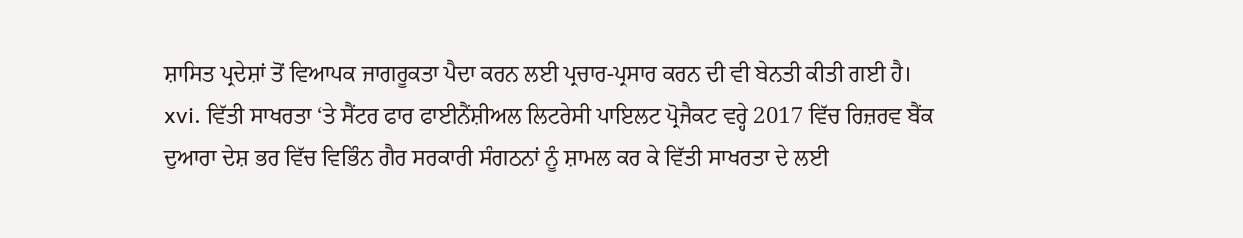ਸ਼ਾਸਿਤ ਪ੍ਰਦੇਸ਼ਾਂ ਤੋਂ ਵਿਆਪਕ ਜਾਗਰੂਕਤਾ ਪੈਦਾ ਕਰਨ ਲਈ ਪ੍ਰਚਾਰ-ਪ੍ਰਸਾਰ ਕਰਨ ਦੀ ਵੀ ਬੇਨਤੀ ਕੀਤੀ ਗਈ ਹੈ।
xvi. ਵਿੱਤੀ ਸਾਖਰਤਾ ‘ਤੇ ਸੈਂਟਰ ਫਾਰ ਫਾਈਨੈਂਸ਼ੀਅਲ ਲਿਟਰੇਸੀ ਪਾਇਲਟ ਪ੍ਰੋਜੈਕਟ ਵਰ੍ਹੇ 2017 ਵਿੱਚ ਰਿਜ਼ਰਵ ਬੈਂਕ ਦੁਆਰਾ ਦੇਸ਼ ਭਰ ਵਿੱਚ ਵਿਭਿੰਨ ਗੈਰ ਸਰਕਾਰੀ ਸੰਗਠਨਾਂ ਨੂੰ ਸ਼ਾਮਲ ਕਰ ਕੇ ਵਿੱਤੀ ਸਾਖਰਤਾ ਦੇ ਲਈ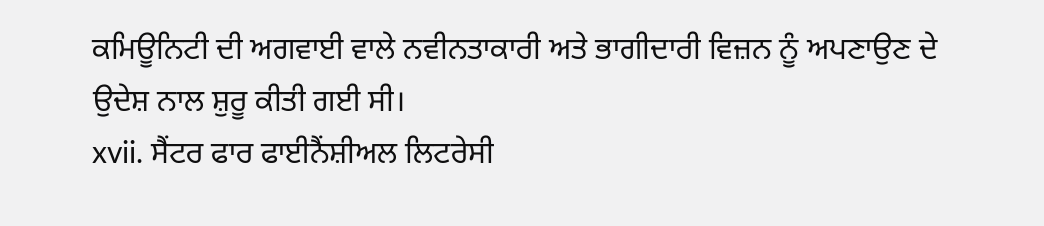ਕਮਿਊਨਿਟੀ ਦੀ ਅਗਵਾਈ ਵਾਲੇ ਨਵੀਨਤਾਕਾਰੀ ਅਤੇ ਭਾਗੀਦਾਰੀ ਵਿਜ਼ਨ ਨੂੰ ਅਪਣਾਉਣ ਦੇ ਉਦੇਸ਼ ਨਾਲ ਸ਼ੁਰੂ ਕੀਤੀ ਗਈ ਸੀ।
xvii. ਸੈਂਟਰ ਫਾਰ ਫਾਈਨੈਂਸ਼ੀਅਲ ਲਿਟਰੇਸੀ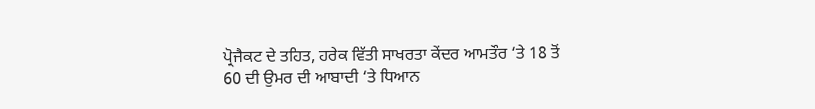ਪ੍ਰੋਜੈਕਟ ਦੇ ਤਹਿਤ, ਹਰੇਕ ਵਿੱਤੀ ਸਾਖਰਤਾ ਕੇਂਦਰ ਆਮਤੌਰ ‘ਤੇ 18 ਤੋਂ 60 ਦੀ ਉਮਰ ਦੀ ਆਬਾਦੀ ‘ਤੇ ਧਿਆਨ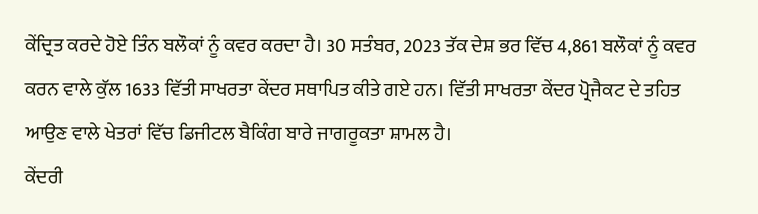ਕੇਂਦ੍ਰਿਤ ਕਰਦੇ ਹੋਏ ਤਿੰਨ ਬਲੌਕਾਂ ਨੂੰ ਕਵਰ ਕਰਦਾ ਹੈ। 30 ਸਤੰਬਰ, 2023 ਤੱਕ ਦੇਸ਼ ਭਰ ਵਿੱਚ 4,861 ਬਲੌਕਾਂ ਨੂੰ ਕਵਰ ਕਰਨ ਵਾਲੇ ਕੁੱਲ 1633 ਵਿੱਤੀ ਸਾਖਰਤਾ ਕੇਂਦਰ ਸਥਾਪਿਤ ਕੀਤੇ ਗਏ ਹਨ। ਵਿੱਤੀ ਸਾਖਰਤਾ ਕੇਂਦਰ ਪ੍ਰੋਜੈਕਟ ਦੇ ਤਹਿਤ ਆਉਣ ਵਾਲੇ ਖੇਤਰਾਂ ਵਿੱਚ ਡਿਜੀਟਲ ਬੈਕਿੰਗ ਬਾਰੇ ਜਾਗਰੂਕਤਾ ਸ਼ਾਮਲ ਹੈ।
ਕੇਂਦਰੀ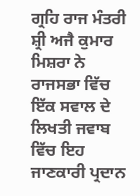ਗ੍ਰਹਿ ਰਾਜ ਮੰਤਰੀ ਸ਼੍ਰੀ ਅਜੈ ਕੁਮਾਰ ਮਿਸ਼ਰਾ ਨੇ ਰਾਜਸਭਾ ਵਿੱਚ ਇੱਕ ਸਵਾਲ ਦੇ ਲਿਖਤੀ ਜਵਾਬ ਵਿੱਚ ਇਹ ਜਾਣਕਾਰੀ ਪ੍ਰਦਾਨ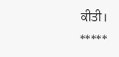ਕੀਤੀ।
*****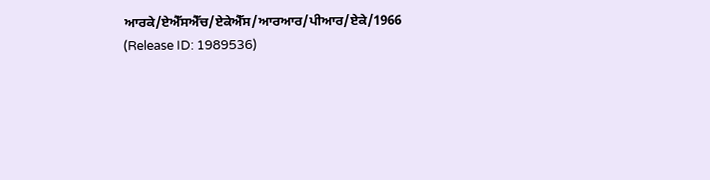ਆਰਕੇ/ਏਐੱਸਐੱਚ/ਏਕੇਐੱਸ/ਆਰਆਰ/ਪੀਆਰ/ਏਕੇ/1966
(Release ID: 1989536)